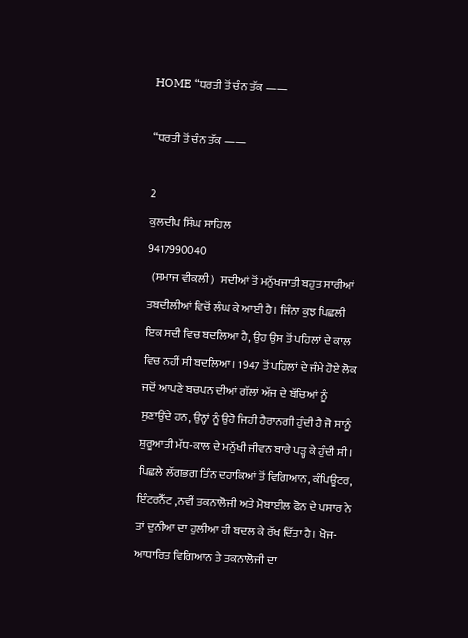HOME “ਧਰਤੀ ਤੋਂ ਚੰਨ ਤੱਕ ——

“ਧਰਤੀ ਤੋਂ ਚੰਨ ਤੱਕ ——

2
ਕੁਲਦੀਪ ਸਿੰਘ ਸਾਹਿਲ
9417990040
  (ਸਮਾਜ ਵੀਕਲੀ)   ਸਦੀਆਂ ਤੋਂ ਮਨੁੱਖਜਾਤੀ ਬਹੁਤ ਸਾਰੀਆਂ ਤਬਦੀਲੀਆਂ ਵਿਚੋਂ ਲੰਘ ਕੇ ਆਈ ਹੈ। ਜਿੰਨਾ ਕੁਝ ਪਿਛਲੀ ਇਕ ਸਦੀ ਵਿਚ ਬਦਲਿਆ ਹੈ, ਉਹ ਉਸ ਤੋਂ ਪਹਿਲਾਂ ਦੇ ਕਾਲ ਵਿਚ ਨਹੀਂ ਸੀ ਬਦਲਿਆ। 1947 ਤੋਂ ਪਹਿਲਾਂ ਦੇ ਜੰਮੇ ਹੋਏ ਲੋਕ ਜਦੋਂ ਆਪਣੇ ਬਚਪਨ ਦੀਆਂ ਗੱਲਾਂ ਅੱਜ ਦੇ ਬੱਚਿਆਂ ਨੂੰ ਸੁਣਾਉਂਦੇ ਹਨ, ਉਨ੍ਹਾਂ ਨੂੰ ਉਹੋ ਜਿਹੀ ਹੈਰਾਨਗੀ ਹੁੰਦੀ ਹੈ ਜੋ ਸਾਨੂੰ ਸ਼ੁਰੂਆਤੀ ਮੱਧ-ਕਾਲ ਦੇ ਮਨੁੱਖੀ ਜੀਵਨ ਬਾਰੇ ਪੜ੍ਹ ਕੇ ਹੁੰਦੀ ਸੀ। ਪਿਛਲੇ ਲੱਗਭਗ ਤਿੰਨ ਦਹਾਕਿਆਂ ਤੋਂ ਵਿਗਿਆਨ, ਕੰਪਿਊਟਰ, ਇੰਟਰਨੈੱਟ ,ਨਵੀਂ ਤਕਨਾਲੋਜੀ ਅਤੇ ਮੋਬਾਈਲ ਫੋਨ ਦੇ ਪਸਾਰ ਨੇ ਤਾਂ ਦੁਨੀਆ ਦਾ ਹੁਲੀਆ ਹੀ ਬਦਲ ਕੇ ਰੱਖ ਦਿੱਤਾ ਹੈ। ਖੋਜ-ਆਧਾਰਿਤ ਵਿਗਿਆਨ ਤੇ ਤਕਨਾਲੋਜੀ ਦਾ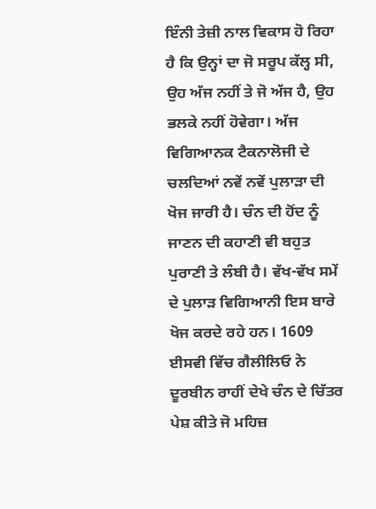ਇੰਨੀ ਤੇਜ਼ੀ ਨਾਲ ਵਿਕਾਸ ਹੋ ਰਿਹਾ ਹੈ ਕਿ ਉਨ੍ਹਾਂ ਦਾ ਜੋ ਸਰੂਪ ਕੱਲ੍ਹ ਸੀ, ਉਹ ਅੱਜ ਨਹੀਂ ਤੇ ਜੋ ਅੱਜ ਹੈ, ਉਹ ਭਲਕੇ ਨਹੀਂ ਹੋਵੇਗਾ। ਅੱਜ ਵਿਗਿਆਨਕ ਟੈਕਨਾਲੋਜੀ ਦੇ ਚਲਦਿਆਂ ਨਵੇਂ ਨਵੇਂ ਪੁਲਾੜਾ ਦੀ ਖੋਜ ਜਾਰੀ ਹੈ। ਚੰਨ ਦੀ ਹੋਂਦ ਨੂੰ ਜਾਣਨ ਦੀ ਕਹਾਣੀ ਵੀ ਬਹੁਤ ਪੁਰਾਣੀ ਤੇ ਲੰਬੀ ਹੈ। ਵੱਖ-ਵੱਖ ਸਮੇਂ ਦੇ ਪੁਲਾੜ ਵਿਗਿਆਨੀ ਇਸ ਬਾਰੇ ਖੋਜ ਕਰਦੇ ਰਹੇ ਹਨ। 1609 ਈਸਵੀ ਵਿੱਚ ਗੈਲੀਲਿਓ ਨੇ ਦੂਰਬੀਨ ਰਾਹੀਂ ਦੇਖੇ ਚੰਨ ਦੇ ਚਿੱਤਰ ਪੇਸ਼ ਕੀਤੇ ਜੋ ਮਹਿਜ਼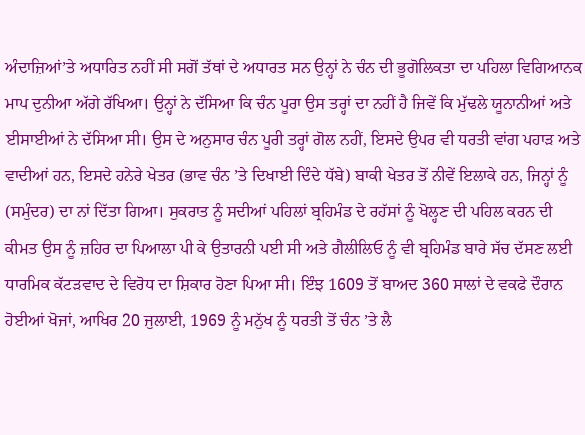ਅੰਦਾਜ਼ਿਆਂ’ਤੇ ਅਧਾਰਿਤ ਨਹੀਂ ਸੀ ਸਗੋਂ ਤੱਥਾਂ ਦੇ ਅਧਾਰਤ ਸਨ ਉਨ੍ਹਾਂ ਨੇ ਚੰਨ ਦੀ ਭੂਗੋਲਿਕਤਾ ਦਾ ਪਹਿਲਾ ਵਿਗਿਆਨਕ ਮਾਪ ਦੁਨੀਆ ਅੱਗੇ ਰੱਖਿਆ। ਉਨ੍ਹਾਂ ਨੇ ਦੱਸਿਆ ਕਿ ਚੰਨ ਪੂਰਾ ਉਸ ਤਰ੍ਹਾਂ ਦਾ ਨਹੀਂ ਹੈ ਜਿਵੇਂ ਕਿ ਮੁੱਢਲੇ ਯੂਨਾਨੀਆਂ ਅਤੇ ਈਸਾਈਆਂ ਨੇ ਦੱਸਿਆ ਸੀ। ਉਸ ਦੇ ਅਨੁਸਾਰ ਚੰਨ ਪੂਰੀ ਤਰ੍ਹਾਂ ਗੋਲ ਨਹੀਂ, ਇਸਦੇ ਉਪਰ ਵੀ ਧਰਤੀ ਵਾਂਗ ਪਹਾੜ ਅਤੇ ਵਾਦੀਆਂ ਹਨ, ਇਸਦੇ ਹਨੇਰੇ ਖੇਤਰ (ਭਾਵ ਚੰਨ ’ਤੇ ਦਿਖਾਈ ਦਿੰਦੇ ਧੱਬੇ) ਬਾਕੀ ਖੇਤਰ ਤੋਂ ਨੀਵੇਂ ਇਲਾਕੇ ਹਨ, ਜਿਨ੍ਹਾਂ ਨੂੰ (ਸਮੁੰਦਰ) ਦਾ ਨਾਂ ਦਿੱਤਾ ਗਿਆ। ਸੁਕਰਾਤ ਨੂੰ ਸਦੀਆਂ ਪਹਿਲਾਂ ਬ੍ਰਹਿਮੰਡ ਦੇ ਰਹੱਸਾਂ ਨੂੰ ਖੋਲ੍ਹਣ ਦੀ ਪਹਿਲ ਕਰਨ ਦੀ ਕੀਮਤ ਉਸ ਨੂੰ ਜ਼ਹਿਰ ਦਾ ਪਿਆਲਾ ਪੀ ਕੇ ਉਤਾਰਨੀ ਪਈ ਸੀ ਅਤੇ ਗੈਲੀਲਿਓ ਨੂੰ ਵੀ ਬ੍ਰਹਿਮੰਡ ਬਾਰੇ ਸੱਚ ਦੱਸਣ ਲਈ ਧਾਰਮਿਕ ਕੱਟੜਵਾਦ ਦੇ ਵਿਰੋਧ ਦਾ ਸ਼ਿਕਾਰ ਹੋਣਾ ਪਿਆ ਸੀ। ਇੰਝ 1609 ਤੋਂ ਬਾਅਦ 360 ਸਾਲਾਂ ਦੇ ਵਕਫੇ ਦੌਰਾਨ ਹੋਈਆਂ ਖੋਜਾਂ, ਆਖਿਰ 20 ਜੁਲਾਈ, 1969 ਨੂੰ ਮਨੁੱਖ ਨੂੰ ਧਰਤੀ ਤੋਂ ਚੰਨ ’ਤੇ ਲੈ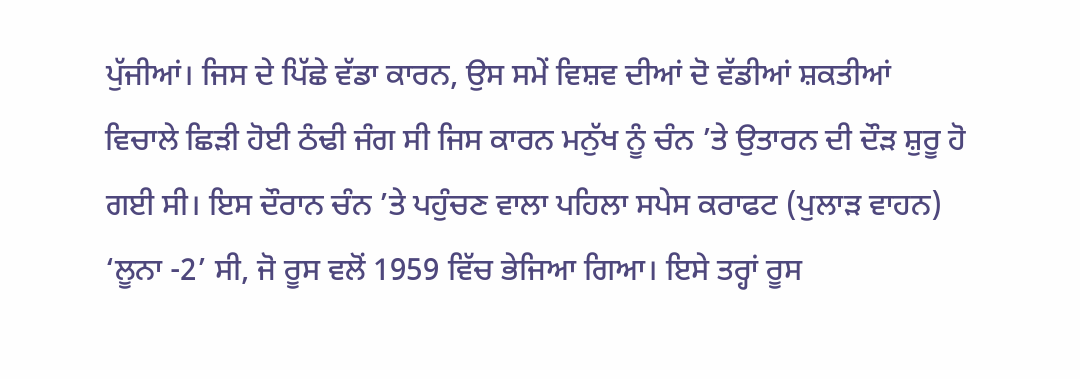ਪੁੱਜੀਆਂ। ਜਿਸ ਦੇ ਪਿੱਛੇ ਵੱਡਾ ਕਾਰਨ, ਉਸ ਸਮੇਂ ਵਿਸ਼ਵ ਦੀਆਂ ਦੋ ਵੱਡੀਆਂ ਸ਼ਕਤੀਆਂ ਵਿਚਾਲੇ ਛਿੜੀ ਹੋਈ ਠੰਢੀ ਜੰਗ ਸੀ ਜਿਸ ਕਾਰਨ ਮਨੁੱਖ ਨੂੰ ਚੰਨ ’ਤੇ ਉਤਾਰਨ ਦੀ ਦੌੜ ਸ਼ੁਰੂ ਹੋ ਗਈ ਸੀ। ਇਸ ਦੌਰਾਨ ਚੰਨ ’ਤੇ ਪਹੁੰਚਣ ਵਾਲਾ ਪਹਿਲਾ ਸਪੇਸ ਕਰਾਫਟ (ਪੁਲਾੜ ਵਾਹਨ) ‘ਲੂਨਾ -2’ ਸੀ, ਜੋ ਰੂਸ ਵਲੋਂ 1959 ਵਿੱਚ ਭੇਜਿਆ ਗਿਆ। ਇਸੇ ਤਰ੍ਹਾਂ ਰੂਸ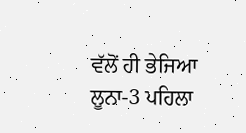ਵੱਲੋਂ ਹੀ ਭੇਜਿਆ ਲੂਨਾ-3 ਪਹਿਲਾ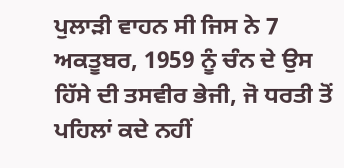ਪੁਲਾੜੀ ਵਾਹਨ ਸੀ ਜਿਸ ਨੇ 7 ਅਕਤੂਬਰ, 1959 ਨੂੰ ਚੰਨ ਦੇ ਉਸ ਹਿੱਸੇ ਦੀ ਤਸਵੀਰ ਭੇਜੀ, ਜੋ ਧਰਤੀ ਤੋਂ ਪਹਿਲਾਂ ਕਦੇ ਨਹੀਂ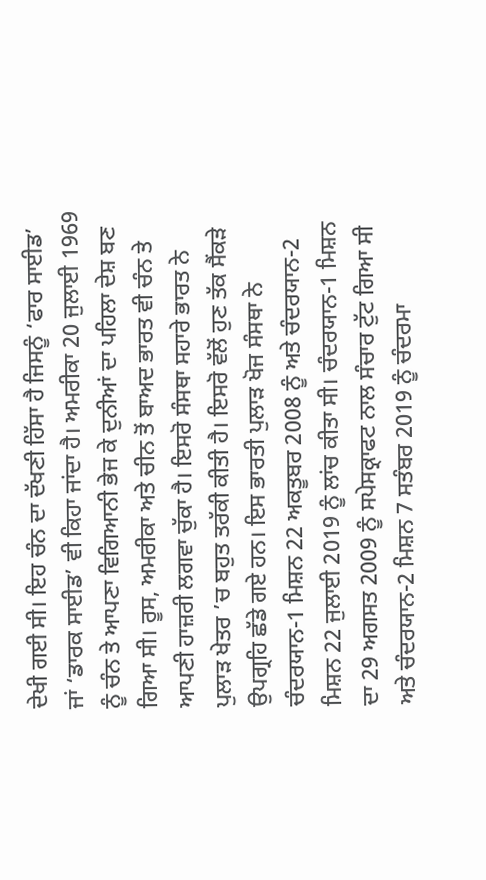ਦੇਖੀ ਗਈ ਸੀ। ਇਹ ਚੰਨ ਦਾ ਦੱਖਣੀ ਹਿੱਸਾ ਹੈ ਜਿਸਨੂੰ ‘ਫਾਰ ਸਾਈਡ’ ਜਾਂ ‘ਡਾਰਕ ਸਾਈਡ’ ਵੀ ਕਿਹਾ ਜਾਂਦਾ ਹੈ। ਅਮਰੀਕਾ 20 ਜੁਲਾਈ 1969 ਨੂੰ ਚੰਨ ਤੇ ਆਪਣਾ ਵਿਗਿਆਨੀ ਭੇਜ ਕੇ ਦੁਨੀਆਂ ਦਾ ਪਹਿਲਾ ਦੇਸ਼ ਬਣ ਗਿਆ ਸੀ। ਰੂਸ, ਅਮਰੀਕਾ ਅਤੇ ਚੀਨ ਤੋਂ ਬਾਅਦ ਭਾਰਤ ਵੀ ਚੰਨ ਤੇ ਆਪਣੀ ਹਾਜ਼ਰੀ ਲਗਵਾ ਚੁੱਕਾ ਹੈ। ਇਸਰੋ ਸੰਸਥਾ ਸਹਾਰੇ ਭਾਰਤ ਨੇ ਪੁਲਾੜ ਖੇਤਰ ’ਚ ਬਹੁਤ ਤਰੱਕੀ ਕੀਤੀ ਹੈ। ਇਸਰੋ ਵੱਲੋਂ ਹੁਣ ਤੱਕ ਸੈਂਕੜੇ ਉਪਗ੍ਰਹਿ ਛੱਡੇ ਗਏ ਹਨ। ਇਸ ਭਾਰਤੀ ਪੁਲਾੜ ਖੋਜ ਸੰਸਥਾ ਨੇ ਚੰਦਰਯਾਨ-1 ਮਿਸ਼ਨ 22 ਅਕਤੂਬਰ 2008 ਨੂੰ ਅਤੇ ਚੰਦਰਯਾਨ-2 ਮਿਸ਼ਨ 22 ਜੁਲਾਈ 2019 ਨੂੰ ਲਾਂਚ ਕੀਤਾ ਸੀ। ਚੰਦਰਯਾਨ-1 ਮਿਸ਼ਨ ਦਾ 29 ਅਗਸਤ 2009 ਨੂੰ ਸਪੇਸਕ੍ਰਾਫਟ ਨਾਲ ਸੰਚਾਰ ਟੁੱਟ ਗਿਆ ਸੀ ਅਤੇ ਚੰਦਰਯਾਨ-2 ਮਿਸ਼ਨ 7 ਸਤੰਬਰ 2019 ਨੂੰ ਚੰਦਰਮਾ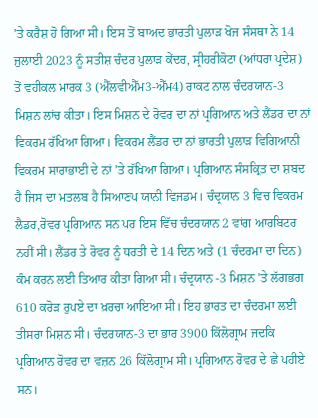’ਤੇ ਕਰੈਸ਼ ਹੋ ਗਿਆ ਸੀ। ਇਸ ਤੋਂ ਬਾਅਦ ਭਾਰਤੀ ਪੁਲਾੜ ਖੋਜ ਸੰਸਥਾ ਨੇ 14 ਜੁਲਾਈ 2023 ਨੂੰ ਸਤੀਸ਼ ਚੰਦਰ ਪੁਲਾੜ ਕੇਂਦਰ, ਸ੍ਰੀਹਰੀਕੋਟਾ (ਆਂਧਰਾ ਪ੍ਰਦੇਸ਼) ਤੋਂ ਵਹੀਕਲ ਮਾਰਕ 3 (ਐੱਲਵੀਐੱਮ3-ਐੱਮ4) ਰਾਕਟ ਨਾਲ ਚੰਦਰਯਾਨ-3 ਮਿਸ਼ਨ ਲਾਂਚ ਕੀਤਾ। ਇਸ ਮਿਸ਼ਨ ਦੇ ਰੋਵਰ ਦਾ ਨਾਂ ਪ੍ਰਗਿਆਨ ਅਤੇ ਲੈਂਡਰ ਦਾ ਨਾਂ ਵਿਕਰਮ ਰੱਖਿਆ ਗਿਆ। ਵਿਕਰਮ ਲੈਂਡਰ ਦਾ ਨਾਂ ਭਾਰਤੀ ਪੁਲਾੜ ਵਿਗਿਆਨੀ ਵਿਕਰਮ ਸਾਰਾਭਾਈ ਦੇ ਨਾਂ ’ਤੇ ਰੱਖਿਆ ਗਿਆ। ਪ੍ਰਗਿਆਨ ਸੰਸਕ੍ਰਿਤ ਦਾ ਸ਼ਬਦ ਹੈ ਜਿਸ ਦਾ ਮਤਲਬ ਹੈ ਸਿਆਣਪ ਯਾਨੀ ਵਿਜਡਮ। ਚੰਦ੍ਰਯਾਨ 3 ਵਿਚ ਵਿਕਰਮ ਲੈਡਰ,ਰੋਵਰ ਪ੍ਰਗਿਆਨ ਸਨ ਪਰ ਇਸ ਵਿੱਚ ਚੰਦਰਯਾਨ 2 ਵਾਂਗ ਆਰਬਿਟਰ ਨਹੀਂ ਸੀ। ਲੈਂਡਰ ਤੇ ਰੋਵਰ ਨੂੰ ਧਰਤੀ ਦੇ 14 ਦਿਨ ਅਤੇ (1 ਚੰਦਰਮਾ ਦਾ ਦਿਨ) ਕੰਮ ਕਰਨ ਲਈ ਤਿਆਰ ਕੀਤਾ ਗਿਆ ਸੀ। ਚੰਦ੍ਰਯਾਨ -3 ਮਿਸ਼ਨ ’ਤੇ ਲੱਗਭਗ 610 ਕਰੋੜ ਰੁਪਏ ਦਾ ਖ਼ਰਚਾ ਆਇਆ ਸੀ। ਇਹ ਭਾਰਤ ਦਾ ਚੰਦਰਮਾ ਲਈ ਤੀਸਰਾ ਮਿਸ਼ਨ ਸੀ। ਚੰਦਰਯਾਨ-3 ਦਾ ਭਾਰ 3900 ਕਿੱਲੋਗ੍ਰਾਮ ਜਦਕਿ ਪ੍ਰਗਿਆਨ ਰੋਵਰ ਦਾ ਵਜ਼ਨ 26 ਕਿੱਲੋਗ੍ਰਾਮ ਸੀ। ਪ੍ਰਗਿਆਨ ਰੋਵਰ ਦੇ ਛੇ ਪਹੀਏ ਸਨ।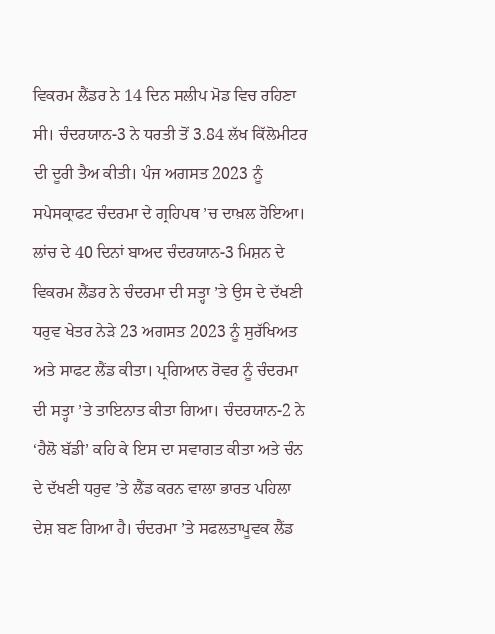ਵਿਕਰਮ ਲੈਂਡਰ ਨੇ 14 ਦਿਨ ਸਲੀਪ ਮੋਡ ਵਿਚ ਰਹਿਣਾ ਸੀ। ਚੰਦਰਯਾਨ-3 ਨੇ ਧਰਤੀ ਤੋਂ 3.84 ਲੱਖ ਕਿੱਲੋਮੀਟਰ ਦੀ ਦੂਰੀ ਤੈਅ ਕੀਤੀ। ਪੰਜ ਅਗਸਤ 2023 ਨੂੰ ਸਪੇਸਕ੍ਰਾਫਟ ਚੰਦਰਮਾ ਦੇ ਗ੍ਰਹਿਪਥ ’ਚ ਦਾਖ਼ਲ ਹੋਇਆ। ਲਾਂਚ ਦੇ 40 ਦਿਨਾਂ ਬਾਅਦ ਚੰਦਰਯਾਨ-3 ਮਿਸ਼ਨ ਦੇ ਵਿਕਰਮ ਲੈਂਡਰ ਨੇ ਚੰਦਰਮਾ ਦੀ ਸਤ੍ਹਾ ’ਤੇ ਉਸ ਦੇ ਦੱਖਣੀ ਧਰੁਵ ਖੇਤਰ ਨੇੜੇ 23 ਅਗਸਤ 2023 ਨੂੰ ਸੁਰੱਖਿਅਤ ਅਤੇ ਸਾਫਟ ਲੈਂਡ ਕੀਤਾ। ਪ੍ਰਗਿਆਨ ਰੋਵਰ ਨੂੰ ਚੰਦਰਮਾ ਦੀ ਸਤ੍ਹਾ ’ਤੇ ਤਾਇਨਾਤ ਕੀਤਾ ਗਿਆ। ਚੰਦਰਯਾਨ-2 ਨੇ ‘ਹੈਲੋ ਬੱਡੀ’ ਕਹਿ ਕੇ ਇਸ ਦਾ ਸਵਾਗਤ ਕੀਤਾ ਅਤੇ ਚੰਨ ਦੇ ਦੱਖਣੀ ਧਰੁਵ ’ਤੇ ਲੈਂਡ ਕਰਨ ਵਾਲਾ ਭਾਰਤ ਪਹਿਲਾ ਦੇਸ਼ ਬਣ ਗਿਆ ਹੈ। ਚੰਦਰਮਾ ’ਤੇ ਸਫਲਤਾਪੂਵਕ ਲੈਂਡ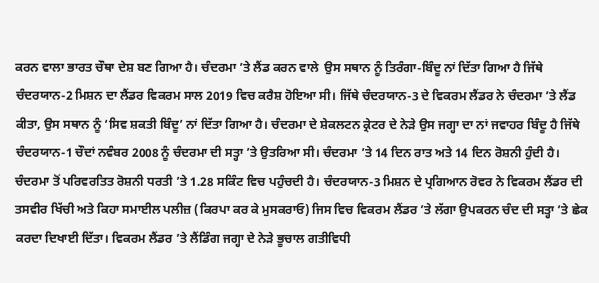ਕਰਨ ਵਾਲਾ ਭਾਰਤ ਚੌਥਾ ਦੇਸ਼ ਬਣ ਗਿਆ ਹੈ। ਚੰਦਰਮਾ ’ਤੇ ਲੈਂਡ ਕਰਨ ਵਾਲੇ  ਉਸ ਸਥਾਨ ਨੂੰ ਤਿਰੰਗਾ-ਬਿੰਦੂ ਨਾਂ ਦਿੱਤਾ ਗਿਆ ਹੈ ਜਿੱਥੇ ਚੰਦਰਯਾਨ-2 ਮਿਸ਼ਨ ਦਾ ਲੈਂਡਰ ਵਿਕਰਮ ਸਾਲ 2019 ਵਿਚ ਕਰੈਸ਼ ਹੋਇਆ ਸੀ। ਜਿੱਥੇ ਚੰਦਰਯਾਨ-3 ਦੇ ਵਿਕਰਮ ਲੈਂਡਰ ਨੇ ਚੰਦਰਮਾ ’ਤੇ ਲੈਂਡ ਕੀਤਾ, ਉਸ ਸਥਾਨ ਨੂੰ ‘ਸਿਵ ਸ਼ਕਤੀ ਬਿੰਦੂ’ ਨਾਂ ਦਿੱਤਾ ਗਿਆ ਹੈ। ਚੰਦਰਮਾ ਦੇ ਸ਼ੇਕਲਟਨ ਕ੍ਰੇਟਰ ਦੇ ਨੇੜੇ ਉਸ ਜਗ੍ਹਾ ਦਾ ਨਾਂ ਜਵਾਹਰ ਬਿੰਦੂ ਹੈ ਜਿੱਥੇ ਚੰਦਰਯਾਨ-1 ਚੌਦਾਂ ਨਵੰਬਰ 2008 ਨੂੰ ਚੰਦਰਮਾ ਦੀ ਸਤ੍ਹਾ ’ਤੇ ਉਤਰਿਆ ਸੀ। ਚੰਦਰਮਾ ’ਤੇ 14 ਦਿਨ ਰਾਤ ਅਤੇ 14 ਦਿਨ ਰੋਸ਼ਨੀ ਹੁੰਦੀ ਹੈ। ਚੰਦਰਮਾ ਤੋਂ ਪਰਿਵਰਤਿਤ ਰੋਸ਼ਨੀ ਧਰਤੀ ’ਤੇ 1.28 ਸਕਿੰਟ ਵਿਚ ਪਹੁੰਚਦੀ ਹੈ। ਚੰਦਰਯਾਨ-3 ਮਿਸ਼ਨ ਦੇ ਪ੍ਰਗਿਆਨ ਰੋਵਰ ਨੇ ਵਿਕਰਮ ਲੈਂਡਰ ਦੀ ਤਸਵੀਰ ਖਿੱਚੀ ਅਤੇ ਕਿਹਾ ਸਮਾਈਲ ਪਲੀਜ਼ (ਕਿਰਪਾ ਕਰ ਕੇ ਮੁਸਕਰਾਓ) ਜਿਸ ਵਿਚ ਵਿਕਰਮ ਲੈਂਡਰ ’ਤੇ ਲੱਗਾ ਉਪਕਰਨ ਚੰਦ ਦੀ ਸਤ੍ਹਾ ’ਤੇ ਛੇਕ ਕਰਦਾ ਦਿਖਾਈ ਦਿੱਤਾ। ਵਿਕਰਮ ਲੈਂਡਰ ’ਤੇ ਲੈਂਡਿੰਗ ਜਗ੍ਹਾ ਦੇ ਨੇੜੇ ਭੂਚਾਲ ਗਤੀਵਿਧੀ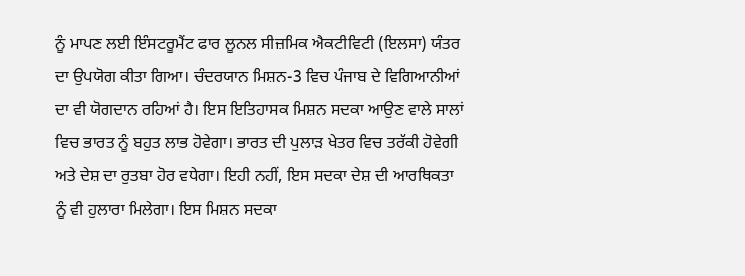ਨੂੰ ਮਾਪਣ ਲਈ ਇੰਸਟਰੂਮੈਂਟ ਫਾਰ ਲੂਨਲ ਸੀਜ਼ਮਿਕ ਐਕਟੀਵਿਟੀ (ਇਲਸਾ) ਯੰਤਰ ਦਾ ਉਪਯੋਗ ਕੀਤਾ ਗਿਆ। ਚੰਦਰਯਾਨ ਮਿਸ਼ਨ-3 ਵਿਚ ਪੰਜਾਬ ਦੇ ਵਿਗਿਆਨੀਆਂ ਦਾ ਵੀ ਯੋਗਦਾਨ ਰਹਿਆਂ ਹੈ। ਇਸ ਇਤਿਹਾਸਕ ਮਿਸ਼ਨ ਸਦਕਾ ਆਉਣ ਵਾਲੇ ਸਾਲਾਂ ਵਿਚ ਭਾਰਤ ਨੂੰ ਬਹੁਤ ਲਾਭ ਹੋਵੇਗਾ। ਭਾਰਤ ਦੀ ਪੁਲਾੜ ਖੇਤਰ ਵਿਚ ਤਰੱਕੀ ਹੋਵੇਗੀ ਅਤੇ ਦੇਸ਼ ਦਾ ਰੁਤਬਾ ਹੋਰ ਵਧੇਗਾ। ਇਹੀ ਨਹੀਂ, ਇਸ ਸਦਕਾ ਦੇਸ਼ ਦੀ ਆਰਥਿਕਤਾ ਨੂੰ ਵੀ ਹੁਲਾਰਾ ਮਿਲੇਗਾ। ਇਸ ਮਿਸ਼ਨ ਸਦਕਾ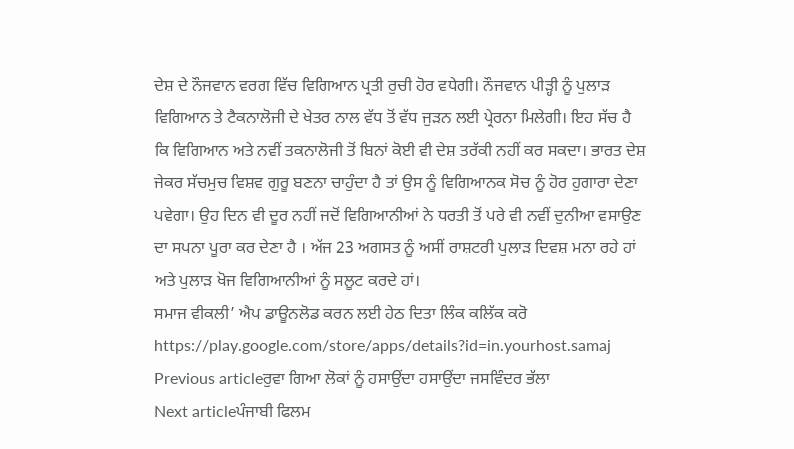ਦੇਸ਼ ਦੇ ਨੌਜਵਾਨ ਵਰਗ ਵਿੱਚ ਵਿਗਿਆਨ ਪ੍ਰਤੀ ਰੁਚੀ ਹੋਰ ਵਧੇਗੀ। ਨੌਜਵਾਨ ਪੀੜ੍ਹੀ ਨੂੰ ਪੁਲਾੜ ਵਿਗਿਆਨ ਤੇ ਟੈਕਨਾਲੋਜੀ ਦੇ ਖੇਤਰ ਨਾਲ ਵੱਧ ਤੋਂ ਵੱਧ ਜੁੜਨ ਲਈ ਪ੍ਰੇਰਨਾ ਮਿਲੇਗੀ। ਇਹ ਸੱਚ ਹੈ ਕਿ ਵਿਗਿਆਨ ਅਤੇ ਨਵੀਂ ਤਕਨਾਲੋਜੀ ਤੋਂ ਬਿਨਾਂ ਕੋਈ ਵੀ ਦੇਸ਼ ਤਰੱਕੀ ਨਹੀਂ ਕਰ ਸਕਦਾ। ਭਾਰਤ ਦੇਸ਼ ਜੇਕਰ ਸੱਚਮੁਚ ਵਿਸ਼ਵ ਗੁਰੂ ਬਣਨਾ ਚਾਹੁੰਦਾ ਹੈ ਤਾਂ ਉਸ ਨੂੰ ਵਿਗਿਆਨਕ ਸੋਚ ਨੂੰ ਹੋਰ ਹੁਗਾਰਾ ਦੇਣਾ ਪਵੇਗਾ। ਉਹ ਦਿਨ ਵੀ ਦੂਰ ਨਹੀਂ ਜਦੋਂ ਵਿਗਿਆਨੀਆਂ ਨੇ ਧਰਤੀ ਤੋਂ ਪਰੇ ਵੀ ਨਵੀਂ ਦੁਨੀਆ ਵਸਾਉਣ ਦਾ ਸਪਨਾ ਪੂਰਾ ਕਰ ਦੇਣਾ ਹੈ । ਅੱਜ 23 ਅਗਸਤ ਨੂੰ ਅਸੀਂ ਰਾਸ਼ਟਰੀ ਪੁਲਾੜ ਦਿਵਸ਼ ਮਨਾ ਰਹੇ ਹਾਂ ਅਤੇ ਪੁਲਾੜ ਖੋਜ ਵਿਗਿਆਨੀਆਂ ਨੂੰ ਸਲੂਟ ਕਰਦੇ ਹਾਂ।
ਸਮਾਜ ਵੀਕਲੀ’ ਐਪ ਡਾਊਨਲੋਡ ਕਰਨ ਲਈ ਹੇਠ ਦਿਤਾ ਲਿੰਕ ਕਲਿੱਕ ਕਰੋ
https://play.google.com/store/apps/details?id=in.yourhost.samaj
Previous articleਰੁਵਾ ਗਿਆ ਲੋਕਾਂ ਨੂੰ ਹਸਾਉਂਦਾ ਹਸਾਉਂਦਾ ਜਸਵਿੰਦਰ ਭੱਲਾ
Next articleਪੰਜਾਬੀ ਫਿਲਮ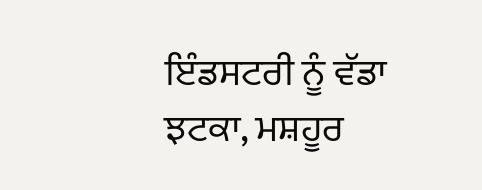ਇੰਡਸਟਰੀ ਨੂੰ ਵੱਡਾ ਝਟਕਾ, ਮਸ਼ਹੂਰ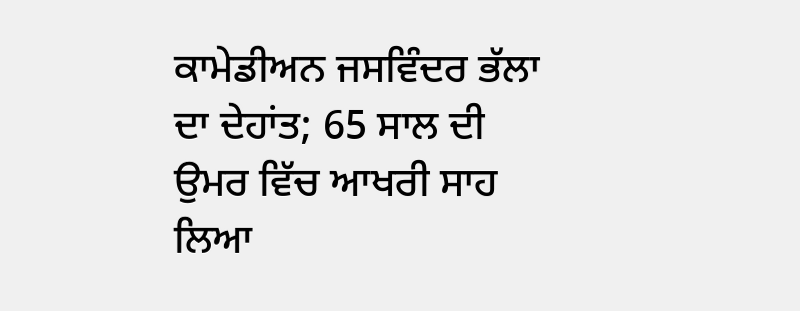ਕਾਮੇਡੀਅਨ ਜਸਵਿੰਦਰ ਭੱਲਾ ਦਾ ਦੇਹਾਂਤ; 65 ਸਾਲ ਦੀ ਉਮਰ ਵਿੱਚ ਆਖਰੀ ਸਾਹ ਲਿਆ